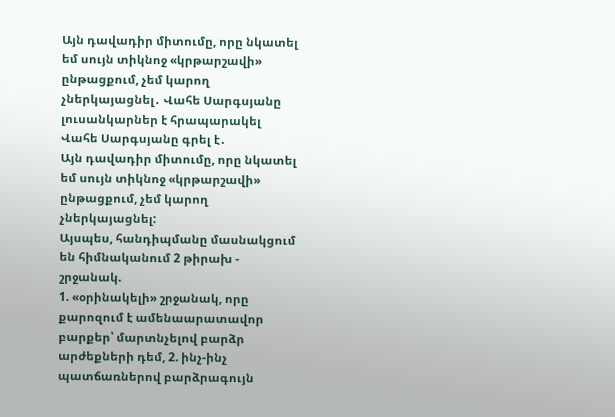Այն դավադիր միտումը, որը նկատել եմ սույն տիկնոջ «կրթարշավի» ընթացքում, չեմ կարող չներկայացնել․ Վահե Սարգսյանը լուսանկարներ է հրապարակել
Վահե Սարգսյանը գրել է․
Այն դավադիր միտումը, որը նկատել եմ սույն տիկնոջ «կրթարշավի» ընթացքում, չեմ կարող չներկայացնել:
Այսպես, հանդիպմանը մասնակցում են հիմնականում 2 թիրախ - շրջանակ.
1. «օրինակելի» շրջանակ, որը քարոզում է ամենաարատավոր բարքեր՝ մարտնչելով բարձր արժեքների դեմ, 2. ինչ-ինչ պատճառներով բարձրագույն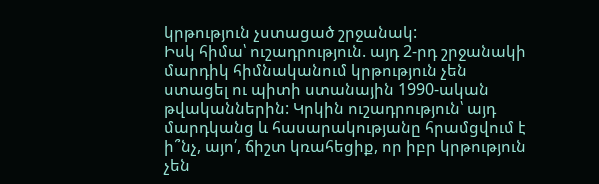կրթություն չստացած շրջանակ:
Իսկ հիմա՝ ուշադրություն. այդ 2-րդ շրջանակի մարդիկ հիմնականում կրթություն չեն ստացել ու պիտի ստանային 1990-ական թվականներին: Կրկին ուշադրություն՝ այդ մարդկանց և հասարակությանը հրամցվում է ի՞նչ, այո՛, ճիշտ կռահեցիք, որ իբր կրթություն չեն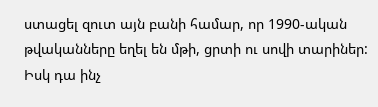ստացել զուտ այն բանի համար, որ 1990-ական թվականները եղել են մթի, ցրտի ու սովի տարիներ: Իսկ դա ինչ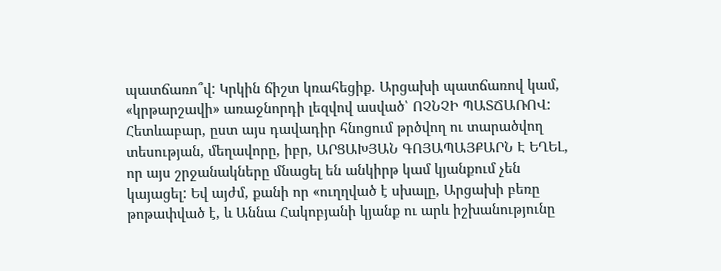պատճառո՞վ: Կրկին ճիշտ կռահեցիք. Արցախի պատճառով կամ, «կրթարշավի» առաջնորդի լեզվով ասված՝ ՈՉՆՉԻ ՊԱՏՃԱՌՈՎ:
Հետևաբար, ըստ այս դավադիր հնոցում թրծվող ու տարածվող տեսության, մեղավորը, իբր, ԱՐՑԱԽՅԱՆ ԳՈՅԱՊԱՅՔԱՐՆ Է ԵՂԵԼ, որ այս շրջանակները մնացել են անկիրթ կամ կյանքում չեն կայացել: Եվ այժմ, քանի որ «ուղղված է սխալը, Արցախի բեռը թոթափված է, և Աննա Հակոբյանի կյանք ու արև իշխանությունը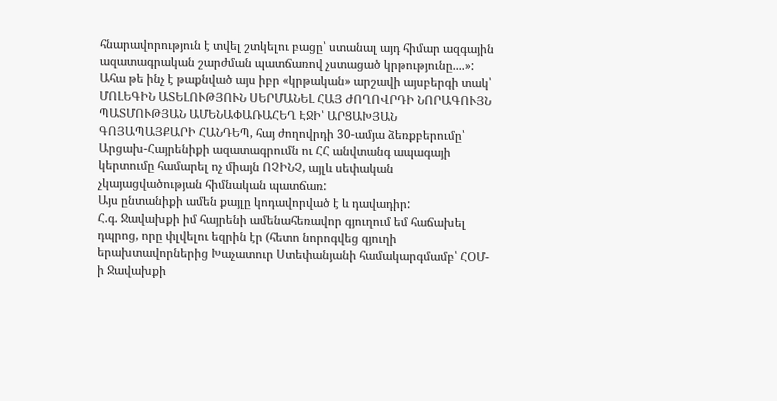հնարավորություն է տվել շտկելու բացը՝ ստանալ այդ հիմար ազգային ազատագրական շարժման պատճառով չստացած կրթությունը....»:
Ահա թե ինչ է թաքնված այս իբր «կրթական» արշավի այսբերգի տակ՝ ՄՈԼԵԳԻՆ ԱՏԵԼՈՒԹՅՈՒՆ ՍԵՐՄԱՆԵԼ ՀԱՅ ԺՈՂՈՎՐԴԻ ՆՈՐԱԳՈՒՅՆ ՊԱՏՄՈՒԹՅԱՆ ԱՄԵՆԱՓԱՌԱՀԵՂ ԷՋԻ՝ ԱՐՑԱԽՅԱՆ ԳՈՅԱՊԱՅՔԱՐԻ ՀԱՆԴԵՊ, հայ ժողովրդի 30-ամյա ձեռքբերումը՝ Արցախ-Հայրենիքի ազատագրումն ու ՀՀ անվտանգ ապագայի կերտումը համարել ոչ միայն ՈՉԻՆՉ, այլև սեփական չկայացվածության հիմնական պատճառ:
Այս ընտանիքի ամեն քայլը կոդավորված է և դավադիր:
Հ.գ. Ջավախքի իմ հայրենի ամենահեռավոր գյուղում եմ հաճախել դպրոց, որը փլվելու եզրին էր (հետո նորոգվեց գյուղի երախտավորներից Խաչատուր Ստեփանյանի համակարգմամբ՝ ՀՕՄ-ի Ջավախքի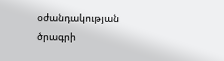օժանդակության ծրագրի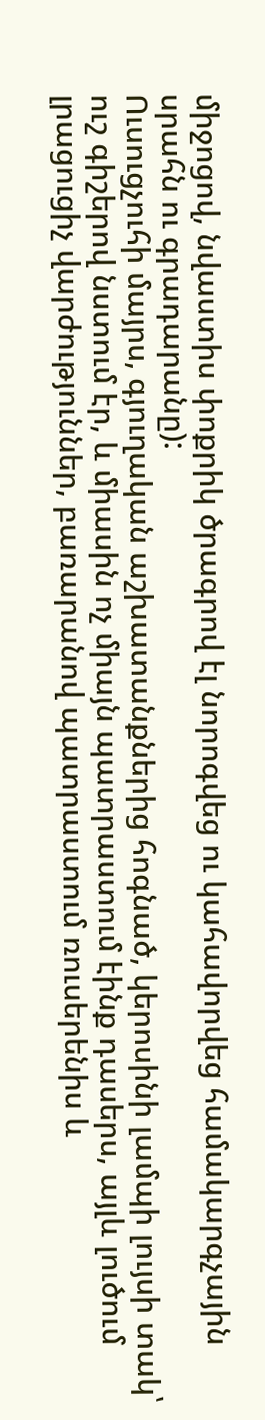միջոցով, նվաստիս փոքրիկ ծրագրով էլ նորոգվեց ու կահավորվեց համակարգչային սրահն ու գրադարանը):
Ուսուցչուհի մայրս, գյուղական աշխատանքներից հոգնած, կերոսինի լամպի լույսի տակ՝ ուշ գիշերով նստում էր, և միասին ոչ միայն պատրաստում էինք դասերս, այլև լուծում լրացուցիչ վարժություններ, բառարանով պատրաստում ռուսերենիս և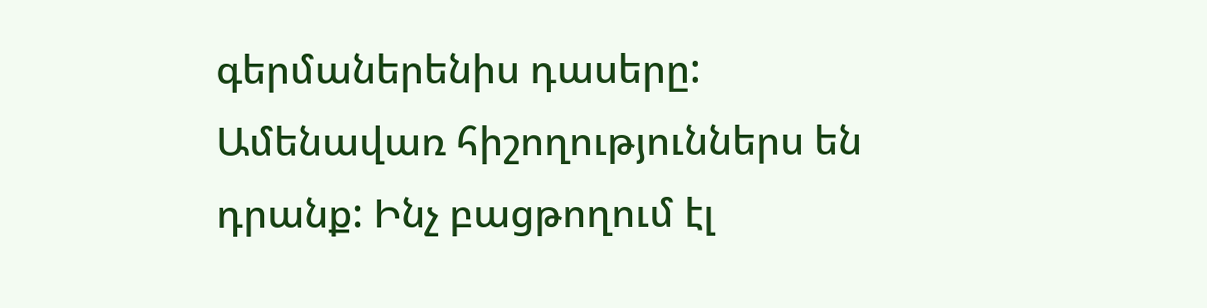գերմաներենիս դասերը: Ամենավառ հիշողություններս են դրանք: Ինչ բացթողում էլ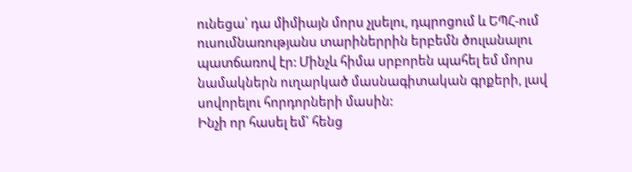ունեցա՝ դա միմիայն մորս չլսելու, դպրոցում և ԵՊՀ-ում ուսումնառությանս տարիներրին երբեմն ծուլանալու պատճառով էր: Մինչև հիմա սրբորեն պահել եմ մորս նամակներն ուղարկած մասնագիտական գրքերի, լավ սովորելու հորդորների մասին:
Ինչի որ հասել եմ՝ հենց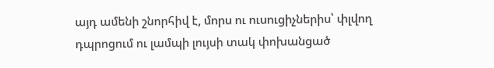այդ ամենի շնորհիվ է, մորս ու ուսուցիչներիս՝ փլվող դպրոցում ու լամպի լույսի տակ փոխանցած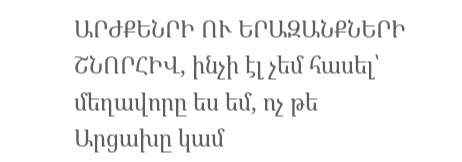ԱՐԺՔԵՆՐԻ ՈՒ ԵՐԱԶԱՆՔՆԵՐԻ ՇՆՈՐՀԻՎ, ինչի էլ չեմ հասել՝ մեղավորը ես եմ, ոչ թե Արցախը կամ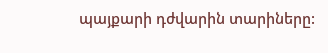պայքարի դժվարին տարիները: